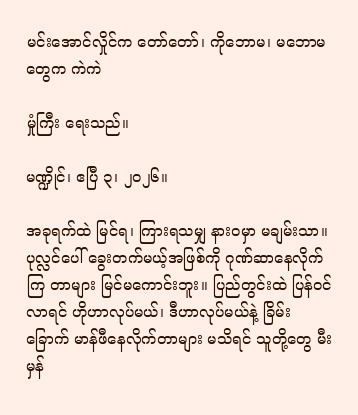မင်းအောင်လှိုင်က တော်တော်၊ ကိုဘောမ၊ မဘောမတွေက ကဲကဲ

မှုံကြီး ရေးသည်။

မဏ္ဍိုင်၊ ဧပြီ ၃၊ ၂၀၂၆။

အခုရက်ထဲ မြင်ရ၊ ကြားရသမျှ နားဝမှာ မချမ်းသာ။ ပုလ္လင်ပေါ် ခွေးတက်မယ့်အဖြစ်ကို ဂုဏ်ဆာနေလိုက်ကြ တာများ မြင်မကောင်းဘူး။ ပြည်တွင်းထဲ ပြန်ဝင်လာရင် ဟိုဟာလုပ်မယ်၊ ဒီဟာလုပ်မယ်နဲ့ ခြိမ်းခြောက် မာန်ဖီနေလိုက်တာများ မသိရင် သူတို့တွေ မီးမှန်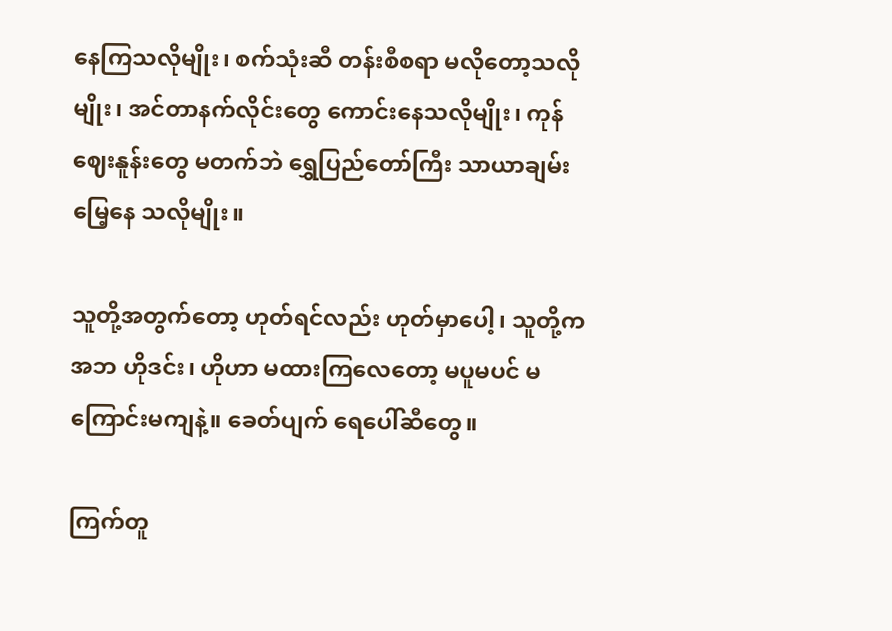နေကြသလိုမျိုး၊ စက်သုံးဆီ တန်းစီစရာ မလိုတော့သလိုမျိုး၊ အင်တာနက်လိုင်းတွေ ကောင်းနေသလိုမျိုး၊ ကုန်ဈေးနူန်းတွေ မတက်ဘဲ ရွှေပြည်တော်ကြီး သာယာချမ်းမြေ့နေ သလိုမျိုး။

သူတို့အတွက်တော့ ဟုတ်ရင်လည်း ဟုတ်မှာပေါ့၊ သူတို့က အဘ ဟိုဒင်း၊ ဟိုဟာ မထားကြလေတော့ မပူမပင် မကြောင်းမကျနဲ့။ ခေတ်ပျက် ရေပေါ်ဆီတွေ။

ကြက်တူ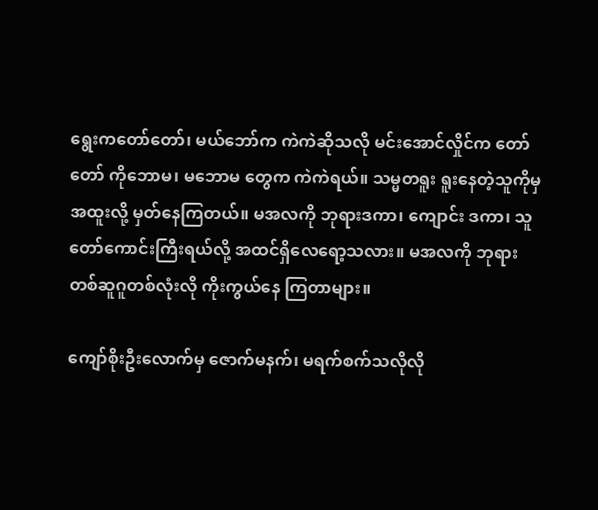ရွေးကတော်တော်၊ မယ်ဘော်က ကဲကဲဆိုသလို မင်းအောင်လှိုင်က တော်တော် ကိုဘောမ၊ မဘောမ တွေက ကဲကဲရယ်။ သမ္မတရူး ရူးနေတဲ့သူကိုမှ အထူးလို့ မှတ်နေကြတယ်။ မအလကို ဘုရားဒကာ၊ ကျောင်း ဒကာ၊ သူတော်ကောင်းကြီးရယ်လို့ အထင်ရှိလေရော့သလား။ မအလကို ဘုရားတစ်ဆူဂူတစ်လုံးလို ကိုးကွယ်နေ ကြတာများ။

ကျော်စိုးဦးလောက်မှ ဇောက်မနက်၊ မရက်စက်သလိုလို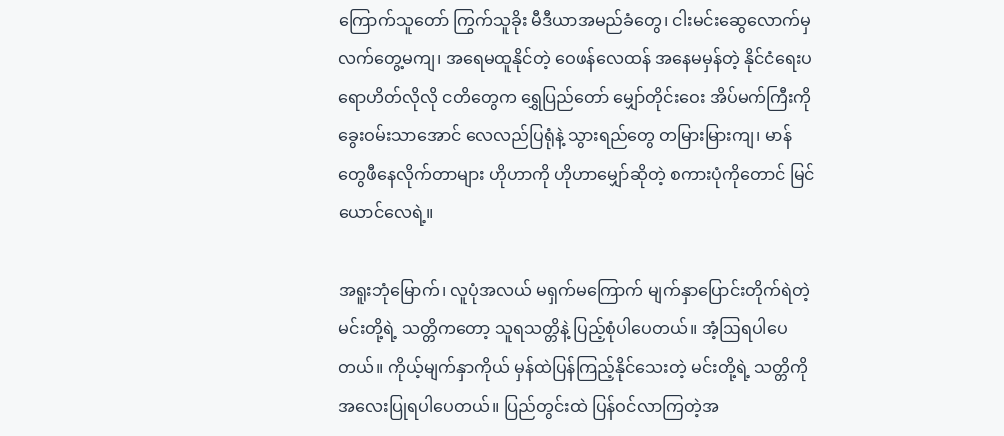ကြောက်သူတော် ကြွက်သူခိုး မီဒီယာအမည်ခံတွေ၊ ငါးမင်းဆွေလောက်မှ လက်တွေ့မကျ၊ အရေမထူနိုင်တဲ့ ဝေဖန်လေထန် အနေမမှန်တဲ့ နိုင်ငံရေးပရောဟိတ်လိုလို ငတိတွေက ရွှေပြည်တော် မျှော်တိုင်းဝေး အိပ်မက်ကြီးကို ခွေးဝမ်းသာအောင် လေလည်ပြရုံနဲ့ သွားရည်တွေ တမြားမြားကျ၊ မာန်တွေဖီနေလိုက်တာများ ဟိုဟာကို ဟိုဟာမျှော်ဆိုတဲ့ စကားပုံကိုတောင် မြင်ယောင်လေရဲ့။

အရူးဘုံမြောက်၊ လူပုံအလယ် မရှက်မကြောက် မျက်နှာပြောင်းတိုက်ရဲတဲ့ မင်းတို့ရဲ့ သတ္တိကတော့ သူရသတ္တိနဲ့ ပြည့်စုံပါပေတယ်။ အံ့ဩရပါပေတယ်။ ကိုယ့်မျက်နှာကိုယ် မှန်ထဲပြန်ကြည့်နိုင်သေးတဲ့ မင်းတို့ရဲ့ သတ္တိကို အလေးပြုရပါပေတယ်။ ပြည်တွင်းထဲ ပြန်ဝင်လာကြတဲ့အ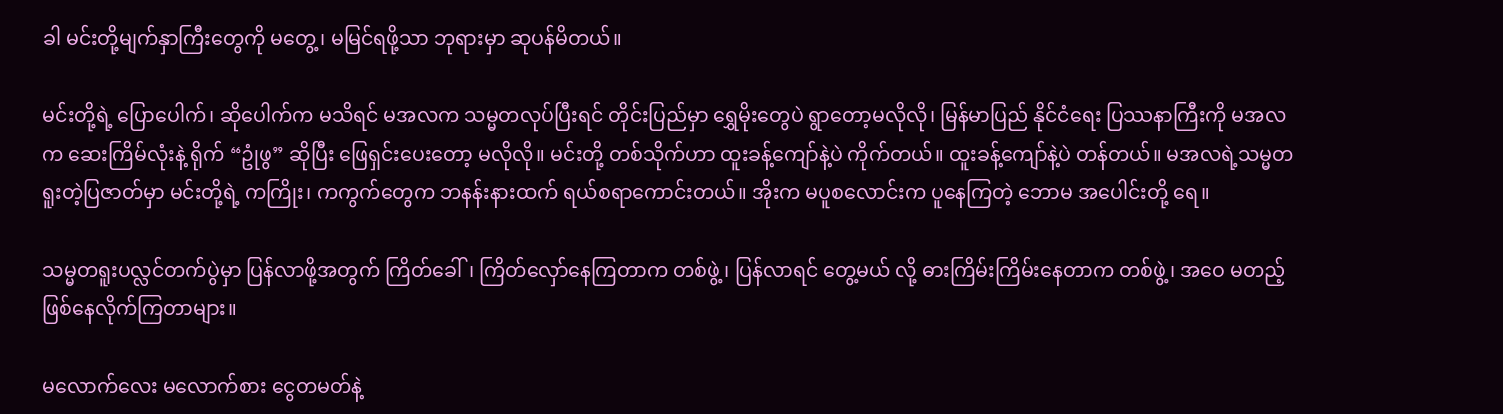ခါ မင်းတို့မျက်နှာကြီးတွေကို မတွေ့၊ မမြင်ရဖို့သာ ဘုရားမှာ ဆုပန်မိတယ်။

မင်းတို့ရဲ့ ပြောပေါက်၊ ဆိုပေါက်က မသိရင် မအလက သမ္မတလုပ်ပြီးရင် တိုင်းပြည်မှာ ရွှေမိုးတွေပဲ ရွာတော့မလိုလို၊ မြန်မာပြည် နိုင်ငံရေး ပြဿနာကြီးကို မအလက ဆေးကြိမ်လုံးနဲ့ ရိုက် “ဥုံဖွ” ဆိုပြီး ဖြေရှင်းပေးတော့ မလိုလို။ မင်းတို့ တစ်သိုက်ဟာ ထူးခန့်ကျော်နဲ့ပဲ ကိုက်တယ်။ ထူးခန့်ကျော်နဲ့ပဲ တန်တယ်။ မအလရဲ့သမ္မတရူးတဲ့ပြဇာတ်မှာ မင်းတို့ရဲ့ ကကြိုး၊ ကကွက်တွေက ဘနန်းနားထက် ရယ်စရာကောင်းတယ်။ အိုးက မပူစလောင်းက ပူနေကြတဲ့ ဘောမ အပေါင်းတို့ ရေ။

သမ္မတရူးပလ္လင်တက်ပွဲမှာ ပြန်လာဖို့အတွက် ကြိတ်ခေါ်၊ ကြိတ်လှော်နေကြတာက တစ်ဖွဲ့၊ ပြန်လာရင် တွေ့မယ် လို့ ဓားကြိမ်းကြိမ်းနေတာက တစ်ဖွဲ့၊ အဝေ မတည့်ဖြစ်နေလိုက်ကြတာများ။

မလောက်လေး မလောက်စား ငွေတမတ်နဲ့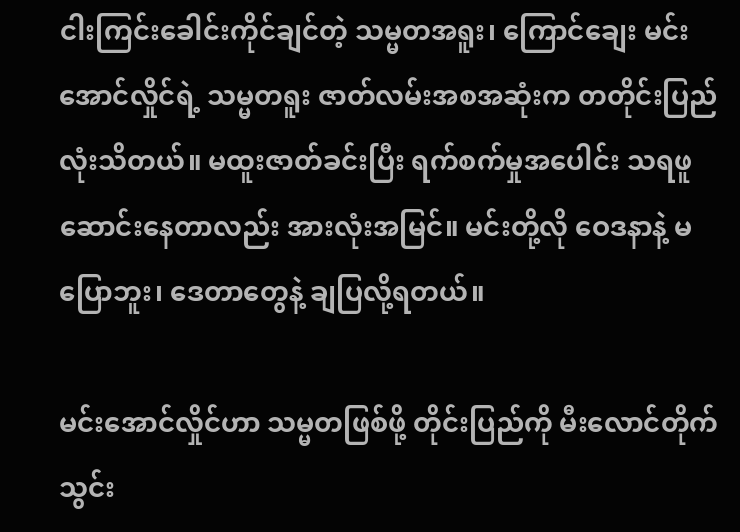ငါးကြင်းခေါင်းကိုင်ချင်တဲ့ သမ္မတအရူး၊ ကြောင်ချေး မင်းအောင်လှိုင်ရဲ့ သမ္မတရူး ဇာတ်လမ်းအစအဆုံးက တတိုင်းပြည်လုံးသိတယ်။ မထူးဇာတ်ခင်းပြီး ရက်စက်မှုအပေါင်း သရဖူဆောင်းနေတာလည်း အားလုံးအမြင်။ မင်းတို့လို ဝေဒနာနဲ့ မပြောဘူး၊ ဒေတာတွေနဲ့ ချပြလို့ရတယ်။

မင်းအောင်လှိုင်ဟာ သမ္မတဖြစ်ဖို့ တိုင်းပြည်ကို မီးလောင်တိုက်သွင်း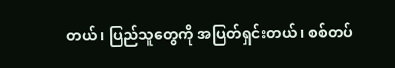တယ်၊ ပြည်သူတွေကို အပြတ်ရှင်းတယ်၊ စစ်တပ်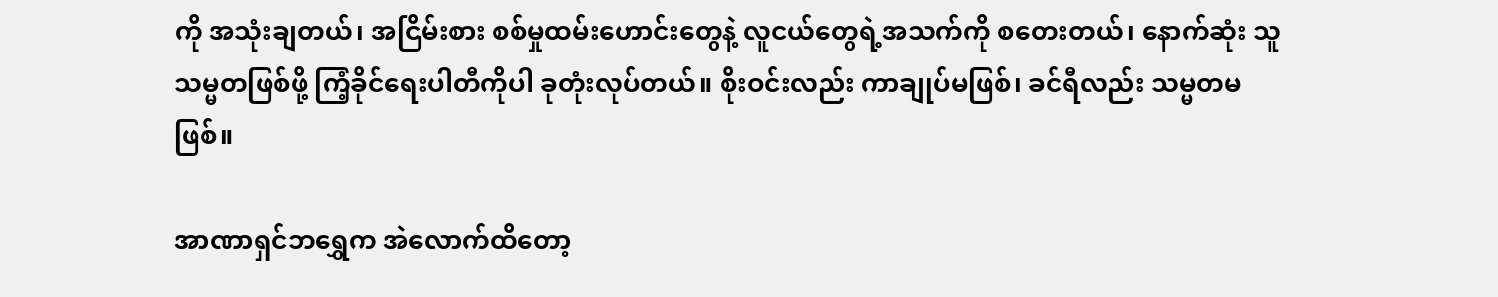ကို အသုံးချတယ်၊ အငြိမ်းစား စစ်မှုထမ်းဟောင်းတွေနဲ့ လူငယ်တွေရဲ့အသက်ကို စတေးတယ်၊ နောက်ဆုံး သူ သမ္မတဖြစ်ဖို့ ကြံ့ခိုင်ရေးပါတီကိုပါ ခုတုံးလုပ်တယ်။ စိုးဝင်းလည်း ကာချုပ်မဖြစ်၊ ခင်ရီလည်း သမ္မတမဖြစ်။

အာဏာရှင်ဘရွှေက အဲလောက်ထိတော့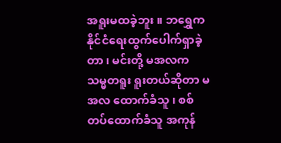အရူးမထခဲ့ဘူး။ ဘရွှေက နိုင်ငံရေးထွက်ပေါက်ရှာခဲ့တာ၊ မင်းတို့ မအလက သမ္မတရူး ရူးတယ်ဆိုတာ မအလ ထောက်ခံသူ၊ စစ်တပ်ထောက်ခံသူ အကုန်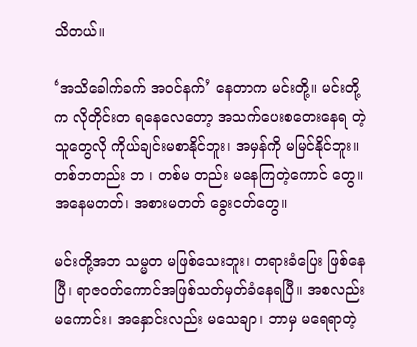သိတယ်။

‘အသိခေါက်ခက် အဝင်နက်’ နေတာက မင်းတို့။ မင်းတို့က လိုတိုင်းတ ရနေလေတော့ အသက်ပေးစတေးနေရ တဲ့သူတွေလို ကိုယ်ချင်းမစာနိုင်ဘူး၊ အမှန်ကို မမြင်နိုင်ဘူး။ တစ်ဘတည်း ဘ ၊ တစ်မ တည်း မနေကြတဲ့ကောင် တွေ။ အနေမတတ်၊ အစားမတတ် ခွေးငတ်တွေ။

မင်းတို့အဘ သမ္မတ မဖြစ်သေးဘူး၊ တရားခံပြေး ဖြစ်နေပြီ၊ ရာဇဝတ်ကောင်အဖြစ်သတ်မှတ်ခံနေရပြီ။ အစလည်း မကောင်း၊ အနှောင်းလည်း မသေချာ၊ ဘာမှ မရေရာတဲ့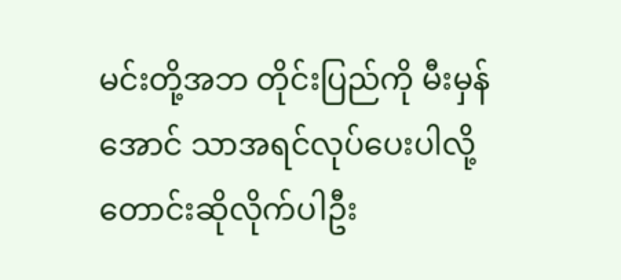မင်းတို့အဘ တိုင်းပြည်ကို မီးမှန်အောင် သာအရင်လုပ်ပေးပါလို့ တောင်းဆိုလိုက်ပါဦး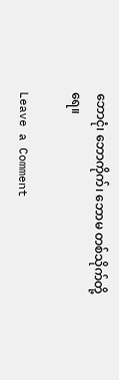ဘောငုံ၊ ဘောကိုက်၊ ဘောမ တစ်သိုက်တို့ရေ။

Leave a Comment